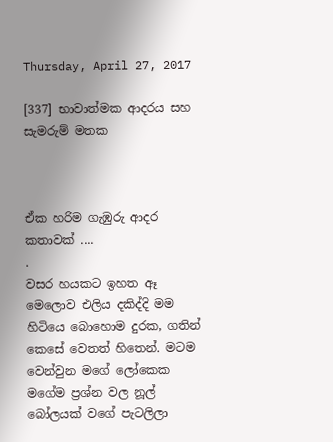Thursday, April 27, 2017

[337] භාවාත්මක ආදරය සහ සැමරුම් මතක



ඒක හරිම ගැඹුරු ආදර කතාවක් ....
.
වසර හයකට ඉහත ඈ මෙලොව එලිය දකිද්දි මම හිටියෙ බොහොම දුරක, ගතින් කෙසේ වෙතත් හිතෙන්. මටම වෙන්වුන මගේ ලෝකෙක මගේම ප්‍රශ්න වල නූල් බෝලයක් වගේ පැටලිලා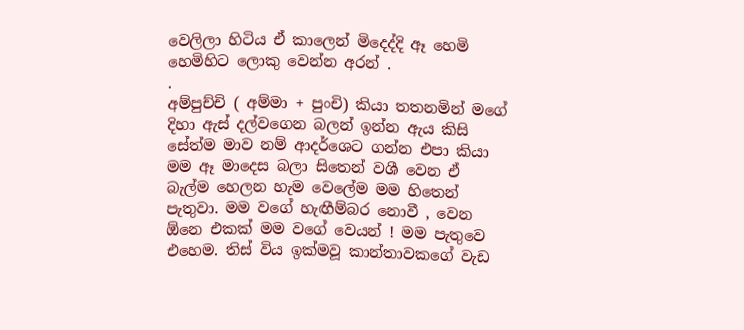වෙලිලා හිටිය ඒ කාලෙන් මිදෙද්දි ඈ හෙමි හෙමිහිට ලොකු වෙන්න අරන් .
.
අම්පුච්චි ( අම්මා + පුංචි) කියා තතනමින් මගේ දිහා ඇස් දල්වගෙන බලන් ඉන්න ඇය කිසි සේත්ම මාව නම් ආදර්ශෙට ගන්න එපා කියා මම ඈ මාදෙස බලා සිතෙන් වශී වෙන ඒ බැල්ම හෙලන හැම වෙලේම මම හිතෙන් පැතුවා. මම වගේ හැඟීම්බර නොවී , වෙන ඕනෙ එකක් මම වගේ වෙයන් ! මම පැතුවෙ එහෙම. තිස් විය ඉක්මවූ කාන්තාවකගේ වැඩ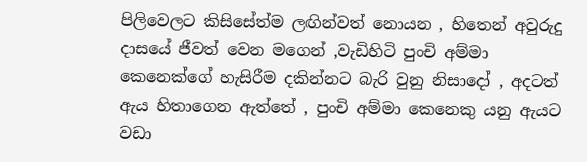පිලිවෙලට කිසිසේත්ම ලඟින්වත් නොයන , හිතෙන් අවුරුදු දාසයේ ජීවත් වෙන මගෙන් ,වැඩිහිටි පුංචි අම්මා කෙනෙක්ගේ හැසිරීම දකින්නට බැරි වුනු නිසාදෝ , අදටත් ඇය හිතාගෙන ඇත්තේ , පුංචි අම්මා කෙනෙකු යනු ඇයට වඩා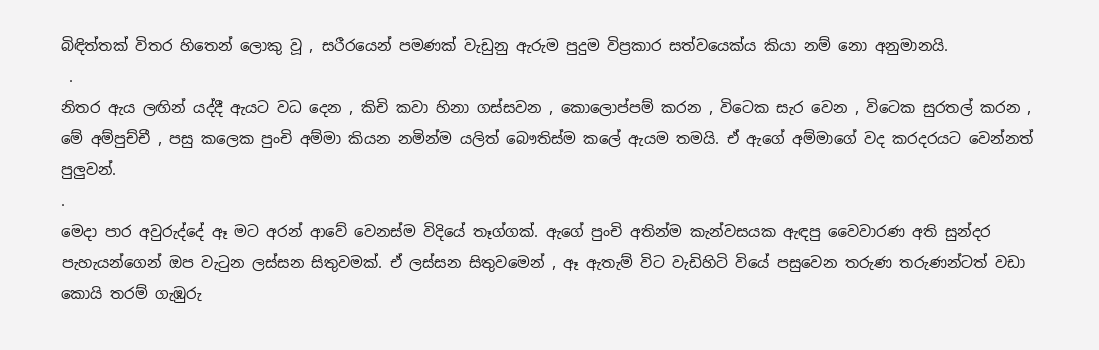බිඳිත්තක් විතර හිතෙන් ලොකු වූ , සරීරයෙන් පමණක් වැඩුනු ඇරුම පුදුම විප්‍රකාර සත්වයෙක්ය කියා නම් නො අනුමානයි.
 .
නිතර ඇය ලඟින් යද්දී ඇයට වධ දෙන , කිචි කවා හිනා ගස්සවන , කොලොප්පම් කරන , විටෙක සැර වෙන , විටෙක සුරතල් කරන , මේ අම්පුච්චී , පසු කලෙක පුංචි අම්මා කියන නමින්ම යලිත් බෞතිස්ම කලේ ඇයම තමයි. ඒ ඇගේ අම්මාගේ වද කරදරයට වෙන්නත් පුලුවන්.
.
මෙදා පාර අවුරුද්දේ ඈ මට අරන් ආවේ වෙනස්ම විදියේ තෑග්ගක්. ඇගේ පුංචි අතින්ම කැන්වසයක ඇඳපු වෛවාරණ අති සුන්දර පැහැයන්ගෙන් ඔප වැ‍ටුන ලස්සන සිතුවමක්. ඒ ලස්සන සිතුවමෙන් , ඈ ඇතැම් විට වැඩිහිටි වියේ පසුවෙන තරුණ තරුණන්ටත් වඩා කොයි තරම් ගැඹුරු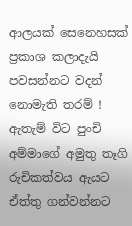ආලයක් සෙනෙහසක් ප්‍රකාශ කලාදැයි පවසන්නට වදන් නොමැති තරම් ! ඇතැම් විට පුංචි අම්මාගේ අමුතු තෑගි රුචිකත්වය ඇයට ඒත්තු ගන්වන්නට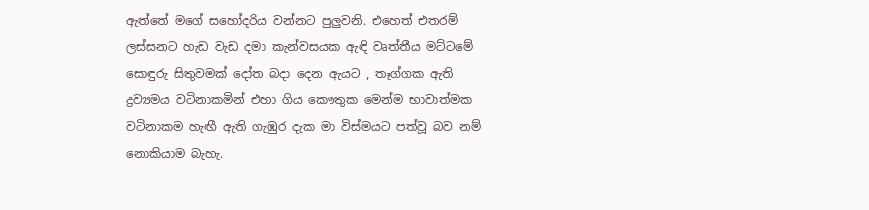ඇත්තේ මගේ සහෝදරිය වන්නට පුලුවනි. එහෙත් එතරම් ලස්සනට හැඩ වැඩ දමා කැන්වසයක ඇඳි වෘත්තීය මට්ටමේ සොඳුරු සිතුවමක් දෝත බදා දෙන ඇයට , තෑග්ගක ඇති ද්‍රව්‍යමය වටිනාකමින් එහා ගිය කෞතුක මෙන්ම භාවාත්මක වටිනාකම හැඟී ඇති ගැඹුර දැක මා විස්මයට පත්වූ බව නම් නොකියාම බැහැ.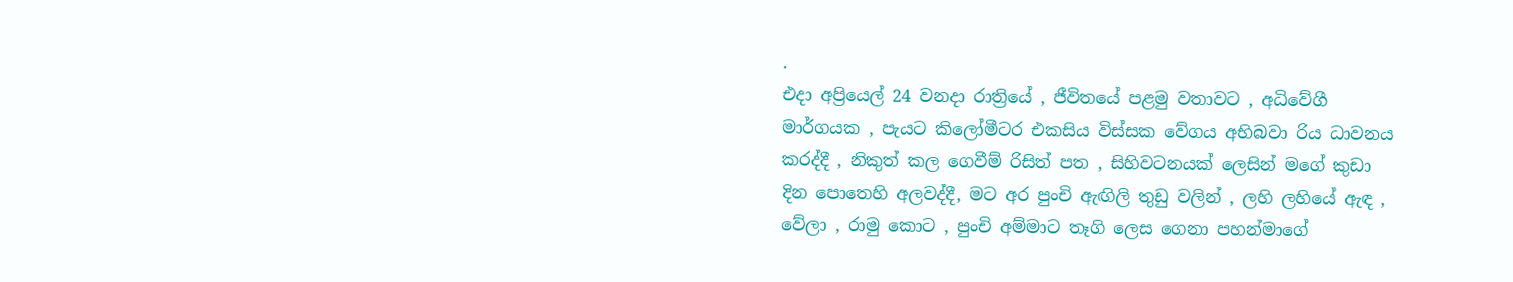.
එදා අප්‍රියෙල් 24 වනදා රාත්‍රියේ , ජීවිතයේ පළමු වතාවට , අධිවේගී මාර්ගයක , පැයට කිලෝමීටර එකසිය විස්සක වේගය අභිබවා රිය ධාවනය කරද්දී , නිකුත් කල ගෙවීම් රිසිත් පත , සිහිවටනයක් ලෙසින් මගේ කුඩා දින පොතෙහි අලවද්දී, මට අර පුංචි ඇඟිලි තුඩු වලින් , ලහි ලහියේ ඇඳ , වේලා , රාමු කොට , පුංචි අම්මාට තෑගි ලෙස ගෙනා පහන්මාගේ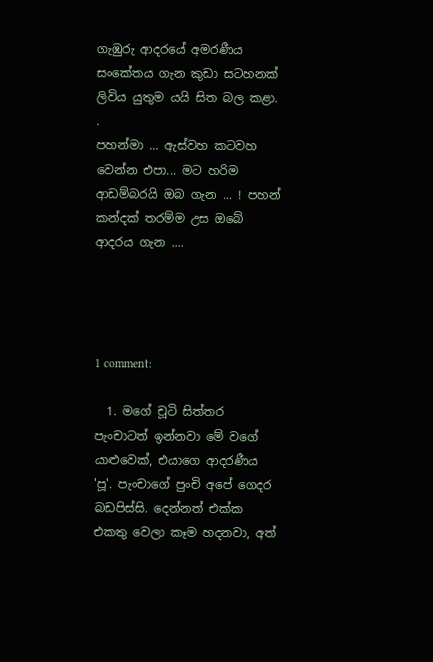ගැඹුරු ආදරයේ අමරණීය සංකේතය ගැන කුඩා සටහනක් ලිවිය යුතුම යයි සිත බල කළා.
.
පහන්මා ... ඇස්වහ කටවහ වෙන්න එපා... මට හරිම ආඩම්බරයි ඔබ ගැන ... ! පහන් කන්දක් තරම්ම උස ඔබේ ආදරය ගැන ....




1 comment:

  1. මගේ චූටි සිත්තර පැංචාටත් ඉන්නවා මේ වගේ යාළුවෙක්, එයාගෙ ආදරණීය 'පූ'. පැංචාගේ පුංචි අපේ ගෙදර බඩපිස්සි. දෙන්නත් එක්ක එකතු වෙලා කෑම හදනවා, අත්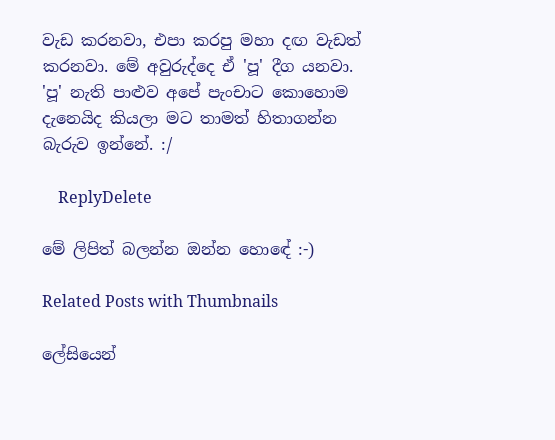වැඩ කරනවා, එපා කරපු මහා දඟ වැඩත් කරනවා. මේ අවුරුද්දෙ ඒ 'පූ' දීග යනවා. 'පූ' නැති පාළුව අපේ පැංචාට කොහොම දැනෙයිද කියලා මට තාමත් හිතාගන්න බැරුව ඉන්නේ. :/

    ReplyDelete

මේ ලිපිත් බලන්න ඔන්න හොඳේ :-)

Related Posts with Thumbnails

ලේසියෙන්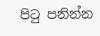පිටු පනින්න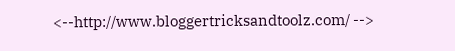<--http://www.bloggertricksandtoolz.com/ -->